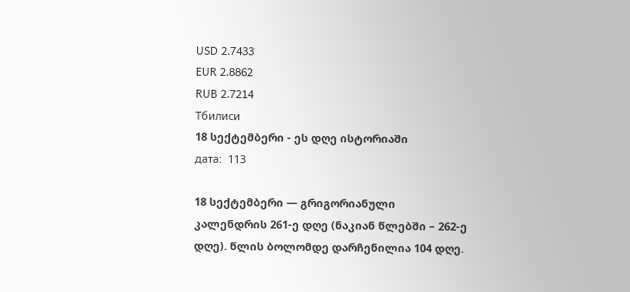USD 2.7433
EUR 2.8862
RUB 2.7214
Тбилиси
18 სექტემბერი - ეს დღე ისტორიაში
дата:  113

18 სექტემბერი — გრიგორიანული კალენდრის 261-ე დღე (ნაკიან წლებში – 262-ე დღე). წლის ბოლომდე დარჩენილია 104 დღე.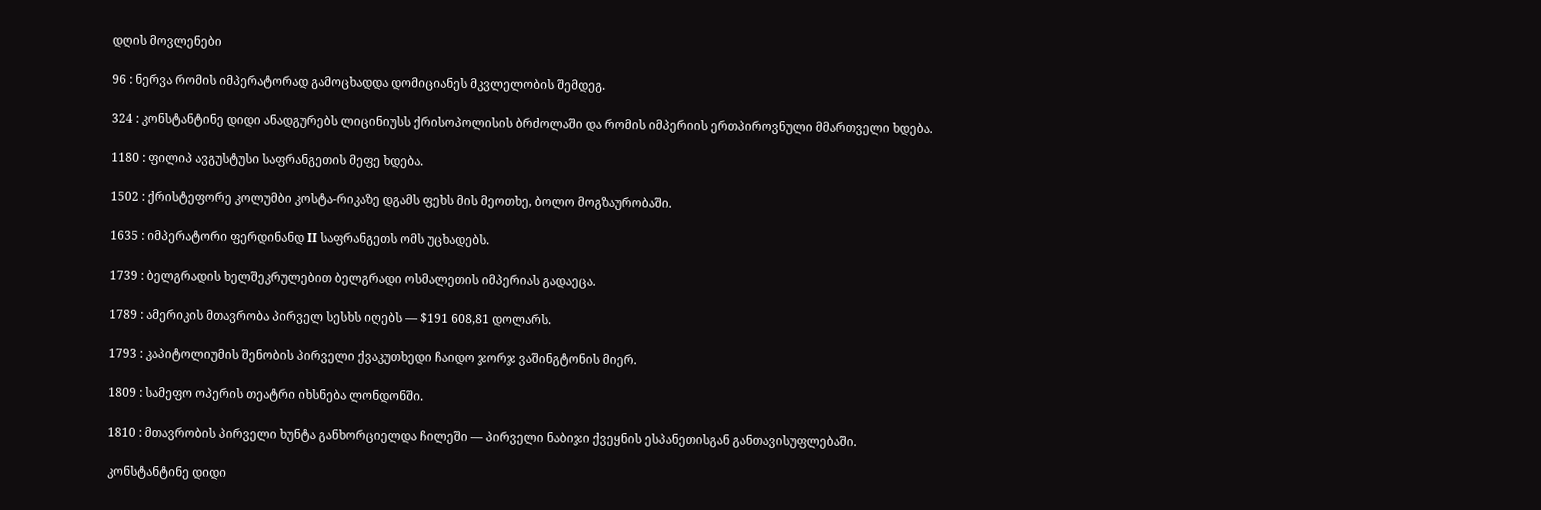დღის მოვლენები

96 : ნერვა რომის იმპერატორად გამოცხადდა დომიციანეს მკვლელობის შემდეგ.

324 : კონსტანტინე დიდი ანადგურებს ლიცინიუსს ქრისოპოლისის ბრძოლაში და რომის იმპერიის ერთპიროვნული მმართველი ხდება.

1180 : ფილიპ ავგუსტუსი საფრანგეთის მეფე ხდება.

1502 : ქრისტეფორე კოლუმბი კოსტა-რიკაზე დგამს ფეხს მის მეოთხე, ბოლო მოგზაურობაში.

1635 : იმპერატორი ფერდინანდ II საფრანგეთს ომს უცხადებს.

1739 : ბელგრადის ხელშეკრულებით ბელგრადი ოსმალეთის იმპერიას გადაეცა.

1789 : ამერიკის მთავრობა პირველ სესხს იღებს — $191 608,81 დოლარს.

1793 : კაპიტოლიუმის შენობის პირველი ქვაკუთხედი ჩაიდო ჯორჯ ვაშინგტონის მიერ.

1809 : სამეფო ოპერის თეატრი იხსნება ლონდონში.

1810 : მთავრობის პირველი ხუნტა განხორციელდა ჩილეში — პირველი ნაბიჯი ქვეყნის ესპანეთისგან განთავისუფლებაში.

კონსტანტინე დიდი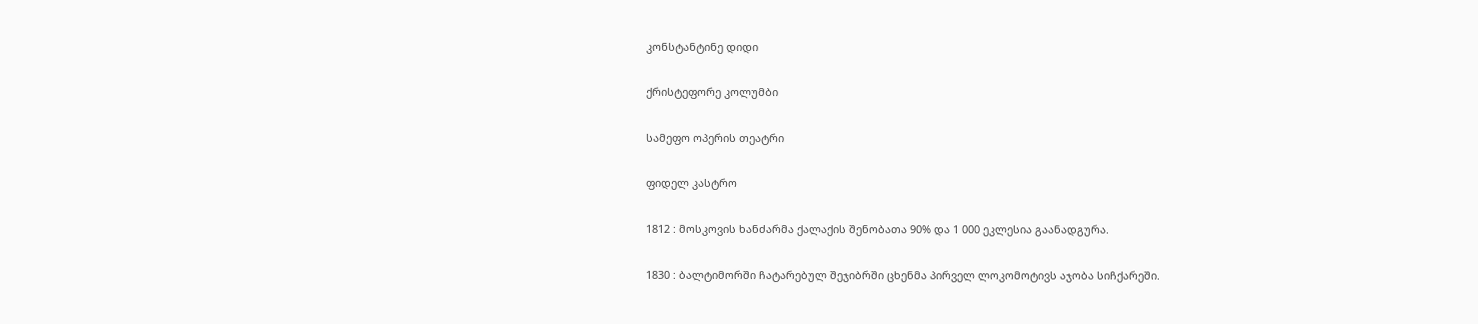კონსტანტინე დიდი

ქრისტეფორე კოლუმბი

სამეფო ოპერის თეატრი

ფიდელ კასტრო

1812 : მოსკოვის ხანძარმა ქალაქის შენობათა 90% და 1 000 ეკლესია გაანადგურა.

1830 : ბალტიმორში ჩატარებულ შეჯიბრში ცხენმა პირველ ლოკომოტივს აჯობა სიჩქარეში.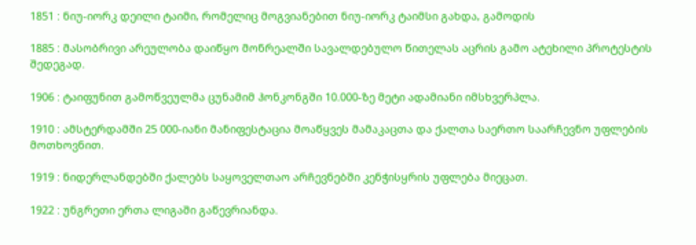1851 : ნიუ-იორკ დეილი ტაიმი, რომელიც მოგვიანებით ნიუ-იორკ ტაიმსი გახდა, გამოდის

1885 : მასობრივი არეულობა დაიწყო მონრეალში სავალდებულო წითელას აცრის გამო ატეხილი პროტესტის შედეგად.

1906 : ტაიფუნით გამოწვეულმა ცუნამიმ ჰონკონგში 10.000-ზე მეტი ადამიანი იმსხვერპლა.

1910 : ამსტერდამში 25 000-იანი მანიფესტაცია მოაწყვეს მამაკაცთა და ქალთა საერთო საარჩევნო უფლების მოთხოვნით.

1919 : ნიდერლანდებში ქალებს საყოველთაო არჩევნებში კენჭისყრის უფლება მიეცათ.

1922 : უნგრეთი ერთა ლიგაში გაწევრიანდა.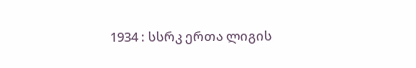1934 : სსრკ ერთა ლიგის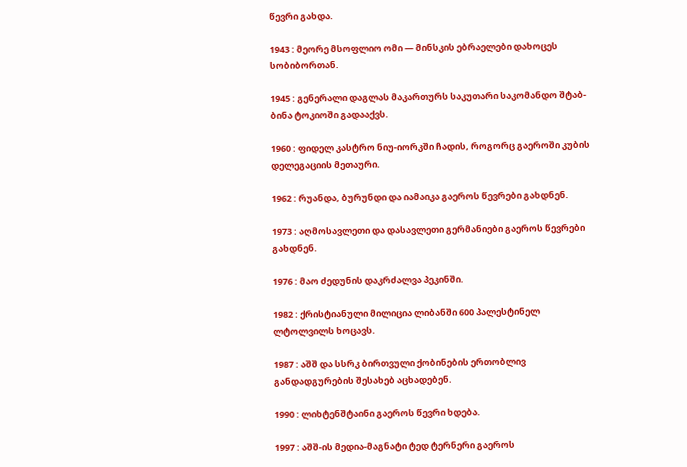წევრი გახდა.

1943 : მეორე მსოფლიო ომი — მინსკის ებრაელები დახოცეს სობიბორთან.

1945 : გენერალი დაგლას მაკართურს საკუთარი საკომანდო შტაბ-ბინა ტოკიოში გადააქვს.

1960 : ფიდელ კასტრო ნიუ-იორკში ჩადის, როგორც გაეროში კუბის დელეგაციის მეთაური.

1962 : რუანდა, ბურუნდი და იამაიკა გაეროს წევრები გახდნენ.

1973 : აღმოსავლეთი და დასავლეთი გერმანიები გაეროს წევრები გახდნენ.

1976 : მაო ძედუნის დაკრძალვა პეკინში.

1982 : ქრისტიანული მილიცია ლიბანში 600 პალესტინელ ლტოლვილს ხოცავს.

1987 : აშშ და სსრკ ბირთვული ქობინების ერთობლივ განდადგურების შესახებ აცხადებენ.

1990 : ლიხტენშტაინი გაეროს წევრი ხდება.

1997 : აშშ-ის მედია-მაგნატი ტედ ტერნერი გაეროს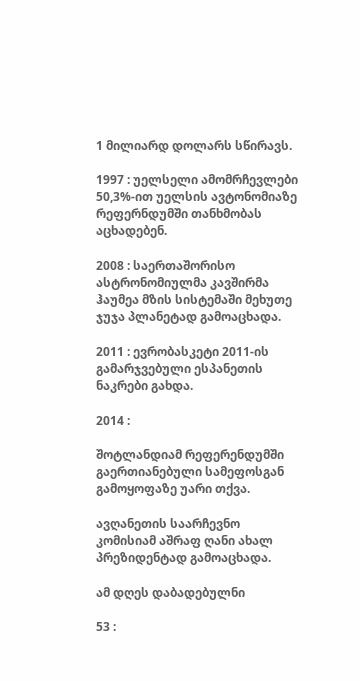1 მილიარდ დოლარს სწირავს.

1997 : უელსელი ამომრჩევლები 50,3%-ით უელსის ავტონომიაზე რეფერნდუმში თანხმობას აცხადებენ.

2008 : საერთაშორისო ასტრონომიულმა კავშირმა ჰაუმეა მზის სისტემაში მეხუთე ჯუჯა პლანეტად გამოაცხადა.

2011 : ევრობასკეტი 2011-ის გამარჯვებული ესპანეთის ნაკრები გახდა.

2014 :

შოტლანდიამ რეფერენდუმში გაერთიანებული სამეფოსგან გამოყოფაზე უარი თქვა.

ავღანეთის საარჩევნო კომისიამ აშრაფ ღანი ახალ პრეზიდენტად გამოაცხადა.

ამ დღეს დაბადებულნი

53 :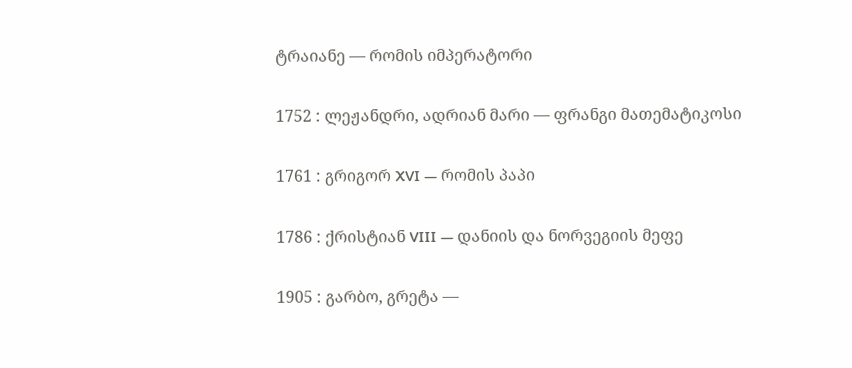ტრაიანე — რომის იმპერატორი

1752 : ლეჟანდრი, ადრიან მარი — ფრანგი მათემატიკოსი

1761 : გრიგორ XVI — რომის პაპი

1786 : ქრისტიან VIII — დანიის და ნორვეგიის მეფე

1905 : გარბო, გრეტა —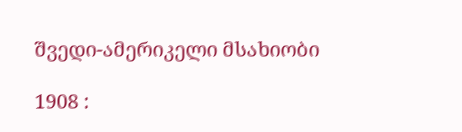შვედი-ამერიკელი მსახიობი

1908 :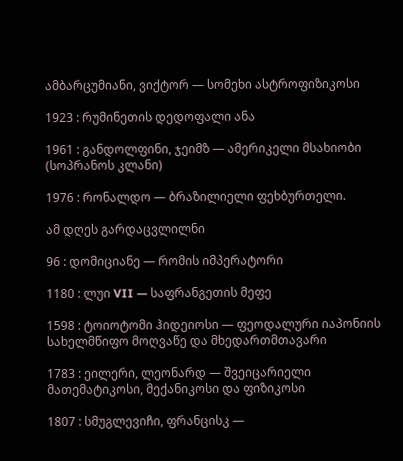ამბარცუმიანი, ვიქტორ — სომეხი ასტროფიზიკოსი

1923 : რუმინეთის დედოფალი ანა

1961 : განდოლფინი, ჯეიმზ — ამერიკელი მსახიობი (სოპრანოს კლანი)

1976 : რონალდო — ბრაზილიელი ფეხბურთელი.

ამ დღეს გარდაცვლილნი

96 : დომიციანე — რომის იმპერატორი

1180 : ლუი VII — საფრანგეთის მეფე

1598 : ტოიოტომი ჰიდეიოსი — ფეოდალური იაპონიის სახელმწიფო მოღვაწე და მხედართმთავარი

1783 : ეილერი, ლეონარდ — შვეიცარიელი მათემატიკოსი, მექანიკოსი და ფიზიკოსი

1807 : სმუგლევიჩი, ფრანცისკ —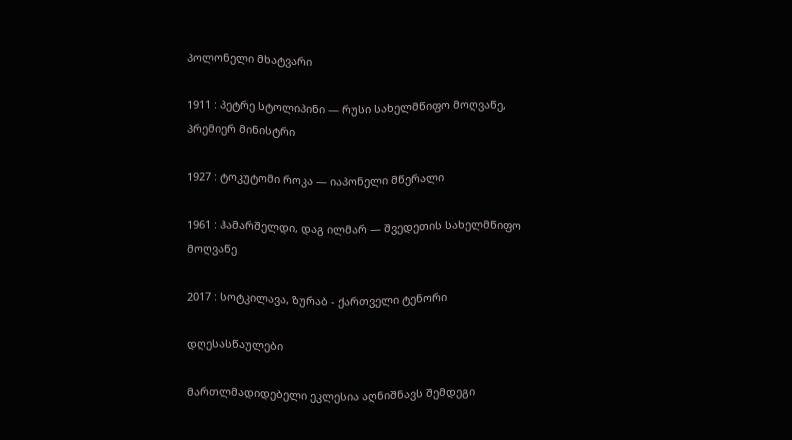პოლონელი მხატვარი

1911 : პეტრე სტოლიპინი — რუსი სახელმწიფო მოღვაწე, პრემიერ მინისტრი

1927 : ტოკუტომი როკა — იაპონელი მწერალი

1961 : ჰამარშელდი, დაგ ილმარ — შვედეთის სახელმწიფო მოღვაწე

2017 : სოტკილავა, ზურაბ - ქართველი ტენორი

დღესასწაულები

მართლმადიდებელი ეკლესია აღნიშნავს შემდეგი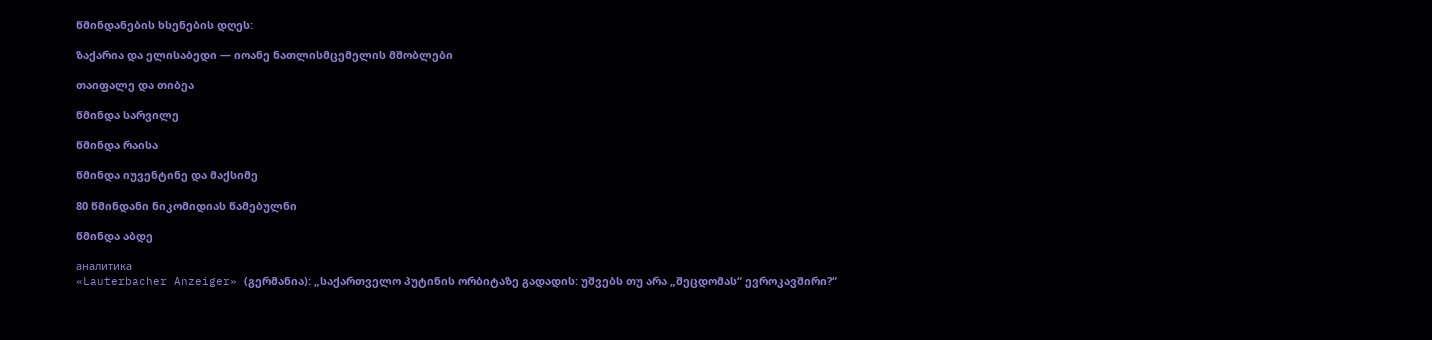წმინდანების ხსენების დღეს:

ზაქარია და ელისაბედი — იოანე ნათლისმცემელის მშობლები

თაიფალე და თიბეა

წმინდა სარვილე

წმინდა რაისა

წმინდა იუვენტინე და მაქსიმე

80 წმინდანი ნიკომიდიას წამებულნი

წმინდა აბდე

аналитика
«Lauterbacher Anzeiger» (გერმანია): „საქართველო პუტინის ორბიტაზე გადადის: უშვებს თუ არა „შეცდომას“ ევროკავშირი?“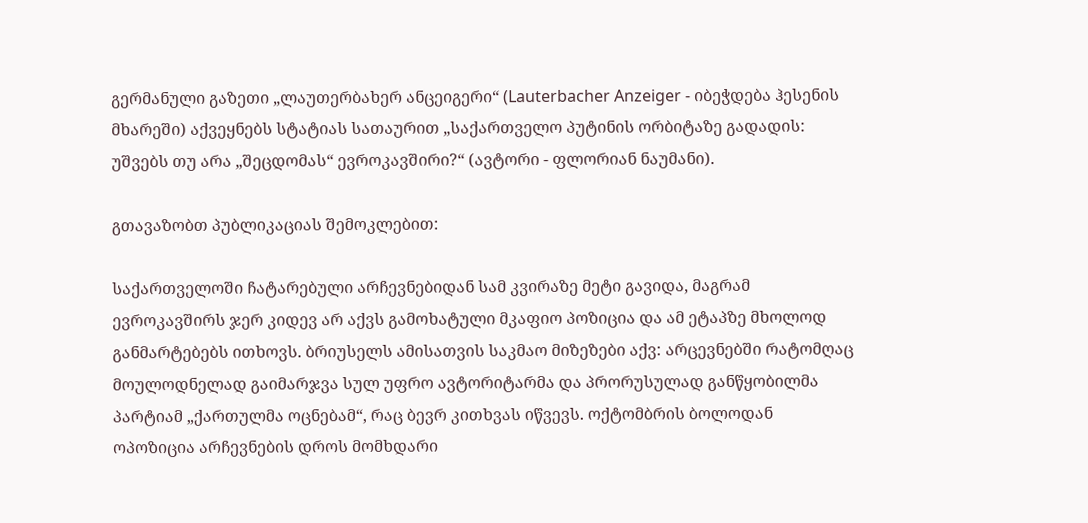გერმანული გაზეთი „ლაუთერბახერ ანცეიგერი“ (Lauterbacher Anzeiger - იბეჭდება ჰესენის მხარეში) აქვეყნებს სტატიას სათაურით „საქართველო პუტინის ორბიტაზე გადადის: უშვებს თუ არა „შეცდომას“ ევროკავშირი?“ (ავტორი - ფლორიან ნაუმანი).

გთავაზობთ პუბლიკაციას შემოკლებით:

საქართველოში ჩატარებული არჩევნებიდან სამ კვირაზე მეტი გავიდა, მაგრამ ევროკავშირს ჯერ კიდევ არ აქვს გამოხატული მკაფიო პოზიცია და ამ ეტაპზე მხოლოდ განმარტებებს ითხოვს. ბრიუსელს ამისათვის საკმაო მიზეზები აქვ: არცევნებში რატომღაც მოულოდნელად გაიმარჯვა სულ უფრო ავტორიტარმა და პრორუსულად განწყობილმა პარტიამ „ქართულმა ოცნებამ“, რაც ბევრ კითხვას იწვევს. ოქტომბრის ბოლოდან ოპოზიცია არჩევნების დროს მომხდარი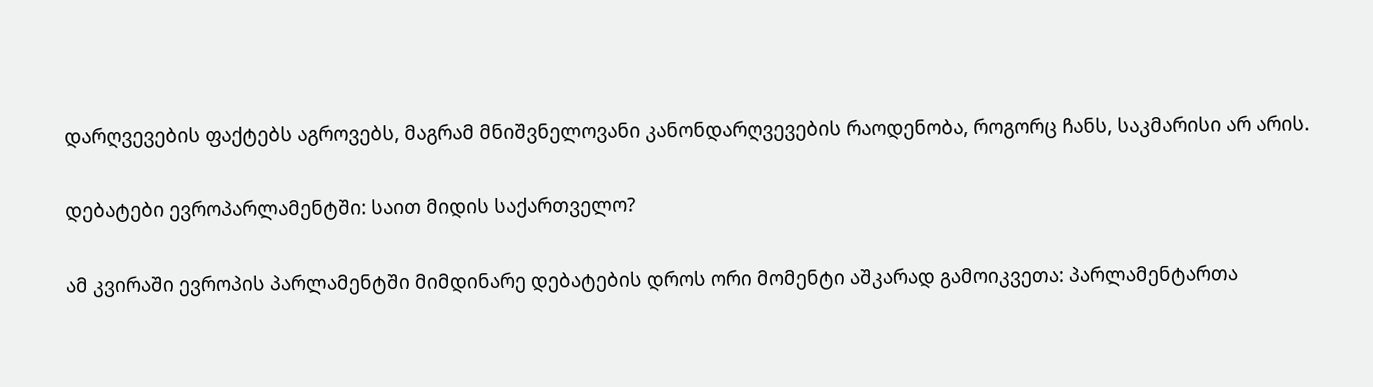დარღვევების ფაქტებს აგროვებს, მაგრამ მნიშვნელოვანი კანონდარღვევების რაოდენობა, როგორც ჩანს, საკმარისი არ არის.

დებატები ევროპარლამენტში: საით მიდის საქართველო?

ამ კვირაში ევროპის პარლამენტში მიმდინარე დებატების დროს ორი მომენტი აშკარად გამოიკვეთა: პარლამენტართა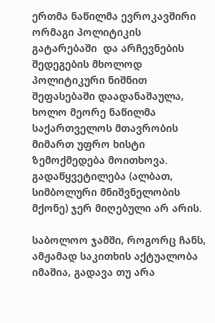ერთმა ნაწილმა ევროკავშირი ორმაგი პოლიტიკის გატარებაში  და არჩევნების შედეგების მხოლოდ პოლიტიკური ნიშნით შეფასებაში დაადანაშაულა, ხოლო მეორე ნაწილმა საქართველოს მთავრობის მიმართ უფრო ხისტი ზემოქმედება მოითხოვა. გადაწყვეტილება (ალბათ, სიმბოლური მნიშვნელობის მქონე) ჯერ მიღებული არ არის.

საბოლოო ჯამში, როგორც ჩანს, ამჟამად საკითხის აქტუალობა იმაშია, გადავა თუ არა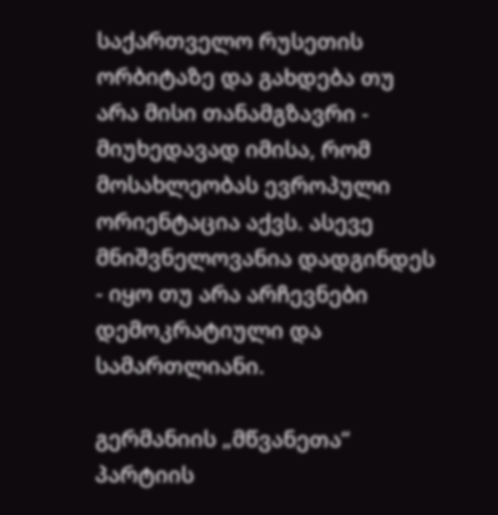საქართველო რუსეთის ორბიტაზე და გახდება თუ არა მისი თანამგზავრი - მიუხედავად იმისა, რომ მოსახლეობას ევროპული ორიენტაცია აქვს. ასევე მნიშვნელოვანია დადგინდეს - იყო თუ არა არჩევნები დემოკრატიული და სამართლიანი.

გერმანიის „მწვანეთა“ პარტიის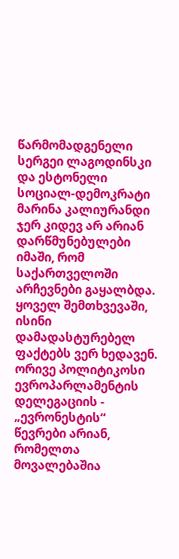წარმომადგენელი სერგეი ლაგოდინსკი და ესტონელი სოციალ-დემოკრატი მარინა კალიურანდი ჯერ კიდევ არ არიან დარწმუნებულები იმაში, რომ საქართველოში არჩევნები გაყალბდა. ყოველ შემთხვევაში, ისინი დამადასტურებელ ფაქტებს ვერ ხედავენ. ორივე პოლიტიკოსი ევროპარლამენტის დელეგაციის - „ევრონესტის“ წევრები არიან, რომელთა მოვალებაშია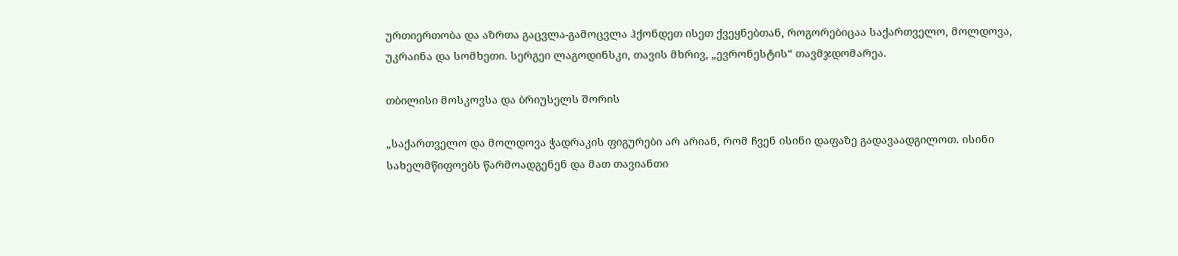ურთიერთობა და აზრთა გაცვლა-გამოცვლა ჰქონდეთ ისეთ ქვეყნებთან, როგორებიცაა საქართველო, მოლდოვა, უკრაინა და სომხეთი. სერგეი ლაგოდინსკი, თავის მხრივ, „ევრონესტის“ თავმჯდომარეა.

თბილისი მოსკოვსა და ბრიუსელს შორის

„საქართველო და მოლდოვა ჭადრაკის ფიგურები არ არიან, რომ ჩვენ ისინი დაფაზე გადავაადგილოთ. ისინი სახელმწიფოებს წარმოადგენენ და მათ თავიანთი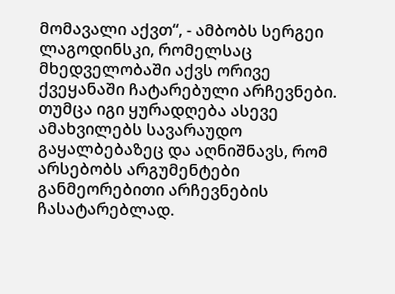მომავალი აქვთ“, - ამბობს სერგეი ლაგოდინსკი, რომელსაც მხედველობაში აქვს ორივე ქვეყანაში ჩატარებული არჩევნები. თუმცა იგი ყურადღება ასევე ამახვილებს სავარაუდო გაყალბებაზეც და აღნიშნავს, რომ არსებობს არგუმენტები განმეორებითი არჩევნების ჩასატარებლად.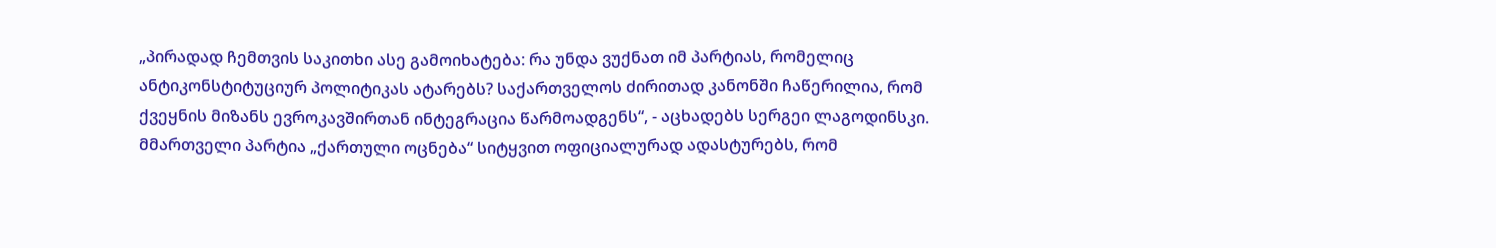„პირადად ჩემთვის საკითხი ასე გამოიხატება: რა უნდა ვუქნათ იმ პარტიას, რომელიც ანტიკონსტიტუციურ პოლიტიკას ატარებს? საქართველოს ძირითად კანონში ჩაწერილია, რომ ქვეყნის მიზანს ევროკავშირთან ინტეგრაცია წარმოადგენს“, - აცხადებს სერგეი ლაგოდინსკი. მმართველი პარტია „ქართული ოცნება“ სიტყვით ოფიციალურად ადასტურებს, რომ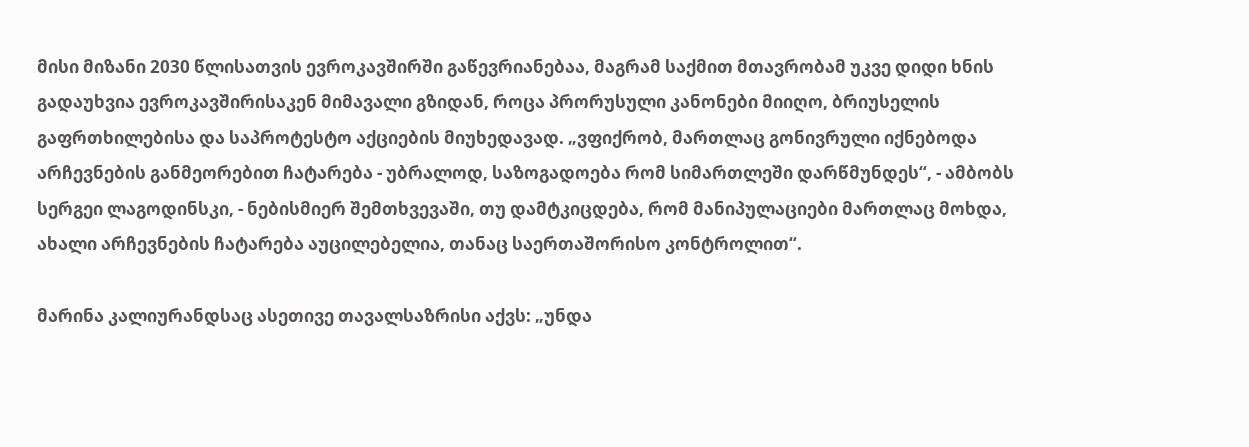მისი მიზანი 2030 წლისათვის ევროკავშირში გაწევრიანებაა, მაგრამ საქმით მთავრობამ უკვე დიდი ხნის გადაუხვია ევროკავშირისაკენ მიმავალი გზიდან, როცა პრორუსული კანონები მიიღო, ბრიუსელის გაფრთხილებისა და საპროტესტო აქციების მიუხედავად. „ვფიქრობ, მართლაც გონივრული იქნებოდა არჩევნების განმეორებით ჩატარება - უბრალოდ, საზოგადოება რომ სიმართლეში დარწმუნდეს“, - ამბობს სერგეი ლაგოდინსკი, - ნებისმიერ შემთხვევაში, თუ დამტკიცდება, რომ მანიპულაციები მართლაც მოხდა, ახალი არჩევნების ჩატარება აუცილებელია, თანაც საერთაშორისო კონტროლით“.

მარინა კალიურანდსაც ასეთივე თავალსაზრისი აქვს: „უნდა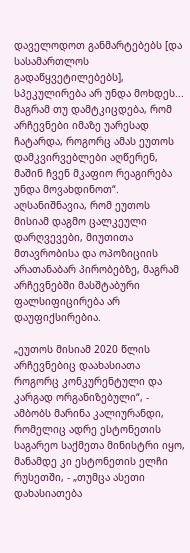დაველოდოთ განმარტებებს [და სასამართლოს გადაწყვეტილებებს], სპეკულირება არ უნდა მოხდეს... მაგრამ თუ დამტკიცდება, რომ არჩევნები იმაზე უარესად ჩატარდა, როგორც ამას ეუთოს დამკვირვებლები აღწერენ, მაშინ ჩვენ მკაფიო რეაგირება უნდა მოვახდინოთ“. აღსანიშნავია, რომ ეუთოს მისიამ დაგმო ცალკეული დარღვევები, მიუთითა მთავრობისა და ოპოზიციის არათანაბარ პირობებზე, მაგრამ არჩევნებში მასშტაბური ფალსიფიცირება არ დაუფიქსირებია.

„ეუთოს მისიამ 2020 წლის არჩევნებიც დაახასიათა როგორც კონკურენტული და კარგად ორგანიზებული“, - ამბობს მარინა კალიურანდი, რომელიც ადრე ესტონეთის საგარეო საქმეთა მინისტრი იყო, მანამდე კი ესტონეთის ელჩი რუსეთში, - „თუმცა ასეთი დახასიათება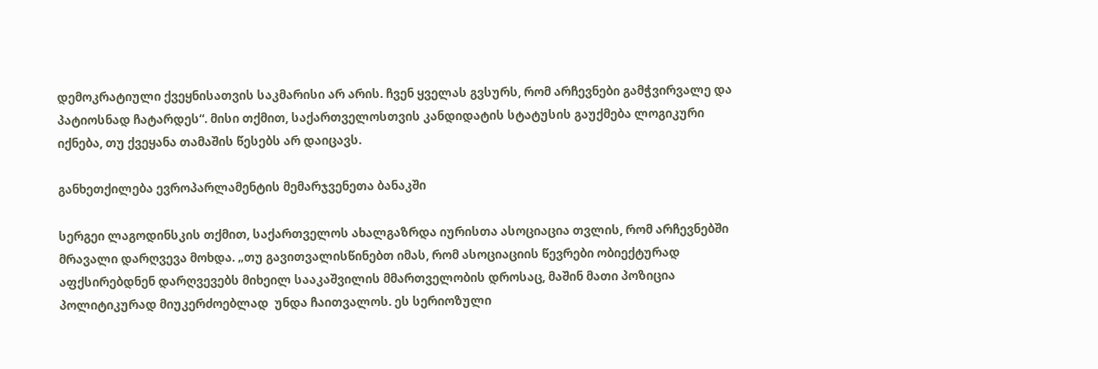დემოკრატიული ქვეყნისათვის საკმარისი არ არის. ჩვენ ყველას გვსურს, რომ არჩევნები გამჭვირვალე და პატიოსნად ჩატარდეს“. მისი თქმით, საქართველოსთვის კანდიდატის სტატუსის გაუქმება ლოგიკური იქნება, თუ ქვეყანა თამაშის წესებს არ დაიცავს.

განხეთქილება ევროპარლამენტის მემარჯვენეთა ბანაკში

სერგეი ლაგოდინსკის თქმით, საქართველოს ახალგაზრდა იურისთა ასოციაცია თვლის, რომ არჩევნებში მრავალი დარღვევა მოხდა. „თუ გავითვალისწინებთ იმას, რომ ასოციაციის წევრები ობიექტურად აფქსირებდნენ დარღვევებს მიხეილ სააკაშვილის მმართველობის დროსაც, მაშინ მათი პოზიცია პოლიტიკურად მიუკერძოებლად  უნდა ჩაითვალოს. ეს სერიოზული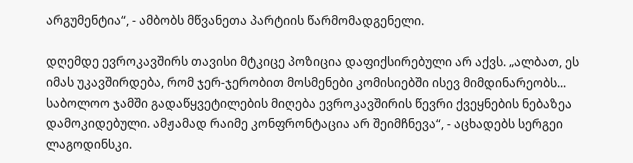არგუმენტია“, - ამბობს მწვანეთა პარტიის წარმომადგენელი.

დღემდე ევროკავშირს თავისი მტკიცე პოზიცია დაფიქსირებული არ აქვს. „ალბათ, ეს იმას უკავშირდება, რომ ჯერ-ჯერობით მოსმენები კომისიებში ისევ მიმდინარეობს... საბოლოო ჯამში გადაწყვეტილების მიღება ევროკავშირის წევრი ქვეყნების ნებაზეა დამოკიდებული. ამჟამად რაიმე კონფრონტაცია არ შეიმჩნევა“, - აცხადებს სერგეი ლაგოდინსკი.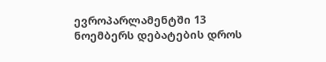ევროპარლამენტში 13 ნოემბერს დებატების დროს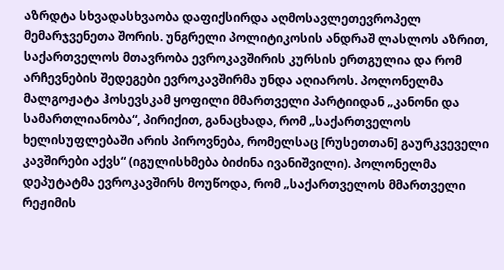აზრდტა სხვადასხვაობა დაფიქსირდა აღმოსავლეთევროპელ მემარჯვენეთა შორის. უნგრელი პოლიტიკოსის ანდრაშ ლასლოს აზრით, საქართველოს მთავრობა ევროკავშირის კურსის ერთგულია და რომ არჩევნების შედეგები ევროკავშირმა უნდა აღიაროს. პოლონელმა მალგოჟატა ჰოსევსკამ ყოფილი მმართველი პარტიიდან „კანონი და სამართლიანობა“, პირიქით, განაცხადა, რომ „საქართველოს ხელისუფლებაში არის პიროვნება, რომელსაც [რუსეთთან] გაურკვეველი კავშირები აქვს“ (იგულისხმება ბიძინა ივანიშვილი). პოლონელმა დეპუტატმა ევროკავშირს მოუწოდა, რომ „საქართველოს მმართველი რეჟიმის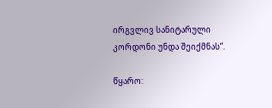ირგვლივ სანიტარული კორდონი უნდა შეიქმნას“.

წყარო: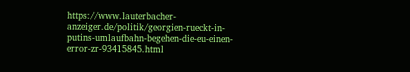https://www.lauterbacher-anzeiger.de/politik/georgien-rueckt-in-putins-umlaufbahn-begehen-die-eu-einen-error-zr-93415845.html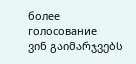более
голосование
ვინ გაიმარჯვებს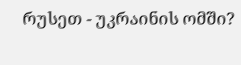რუსეთ - უკრაინის ომში?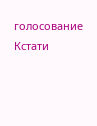голосование
Кстати